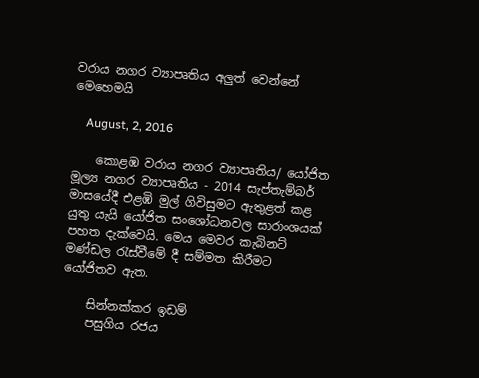වරාය නගර ව්‍යාපෘතිය අලුත් වෙන්නේ මෙහෙමයි

    August, 2, 2016

    කොළඹ වරාය නගර ව්‍යාපෘතිය/ යෝජිත මූල්‍ය නගර ව්‍යාපෘතිය - 2014 සැප්තැම්බර් මාසයේදී එළඹි මුල් ගිවිසුමට ඇතුළත් කළ යුතු යැයි යෝජිත සංශෝධනවල සාරාංශයක් පහත දැක්වෙයි. මෙය මෙවර කැබිනට් මණ්ඩල රැස්වීමේ දී සම්මත කිරීමට යෝජිතව ඇත.

    සින්නක්කර ඉඩම්
    පසුගිය රජය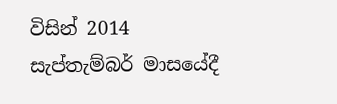විසින් 2014 සැප්තැම්බර් මාසයේදී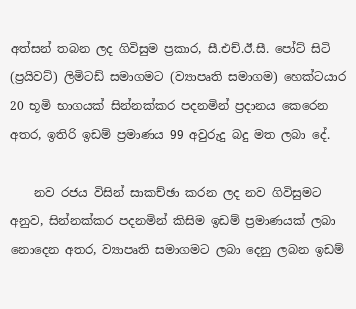අත්සන් තබන ලද ගිවිසුම ප්‍රකාර, සී.එච්.ඊ.සී. පෝට් සිටි (ප්‍රයිවට්) ලිමිටඩ් සමාගමට (ව්‍යාපෘති සමාගම) හෙක්ටයාර 20 භූමි භාගයක් සින්නක්කර පදනමින් ප්‍රදානය කෙරෙන අතර, ඉතිරි ඉඩම් ප්‍රමාණය 99 අවුරුදු බදු මත ලබා දේ.

    නව රජය විසින් සාකච්ඡා කරන ලද නව ගිවිසුමට අනුව, සින්නක්කර පදනමින් කිසිම ඉඩම් ප්‍රමාණයක් ලබා නොදෙන අතර, ව්‍යාපෘති සමාගමට ලබා දෙනු ලබන ඉඩම්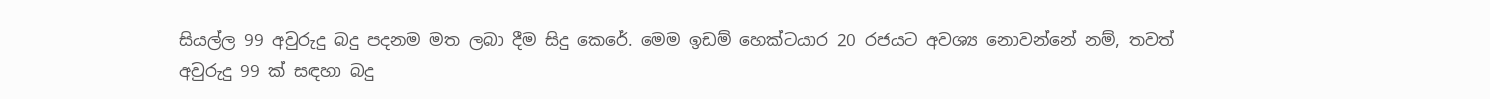සියල්ල 99 අවුරුදු බදු පදනම මත ලබා දීම සිදු කෙරේ. මෙම ඉඩම් හෙක්ටයාර 20 රජයට අවශ්‍ය නොවන්නේ නම්, තවත් අවුරුදු 99 ක් සඳහා බදු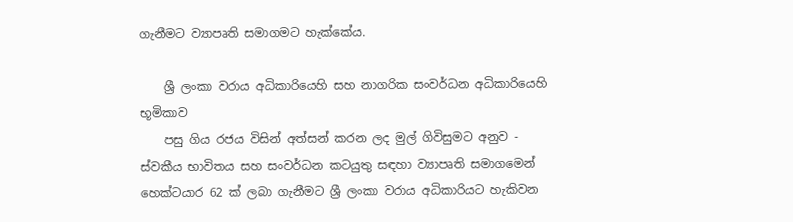ගැනීමට ව්‍යාපෘති සමාගමට හැක්කේය.

    ශ්‍රී ලංකා වරාය අධිකාරියෙහි සහ නාගරික සංවර්ධන අධිකාරියෙහි භූමිකාව
    පසු ගිය රජය විසින් අත්සන් කරන ලද මුල් ගිවිසුමට අනුව - ස්වකීය භාවිතය සහ සංවර්ධන කටයුතු සඳහා ව්‍යාපෘති සමාගමෙන් හෙක්ටයාර 62 ක් ලබා ගැනීමට ශ්‍රී ලංකා වරාය අධිකාරියට හැකිවන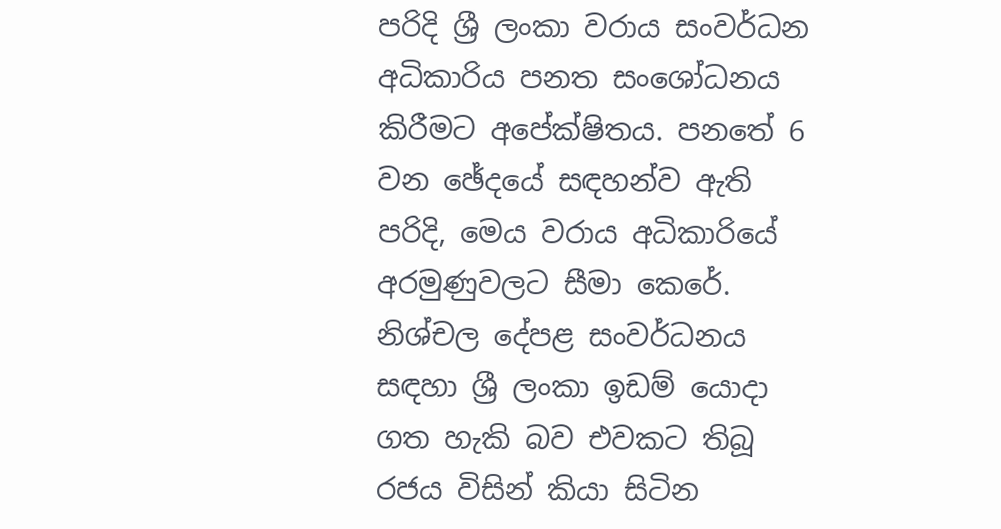පරිදි ශ්‍රී ලංකා වරාය සංවර්ධන අධිකාරිය පනත සංශෝධනය කිරීමට අපේක්ෂිතය. පනතේ 6 වන ඡේදයේ සඳහන්ව ඇති පරිදි, මෙය වරාය අධිකාරියේ අරමුණුවලට සීමා කෙරේ. නිශ්චල දේපළ සංවර්ධනය සඳහා ශ්‍රී ලංකා ඉඩම් යොදා ගත හැකි බව එවකට තිබූ රජය විසින් කියා සිටින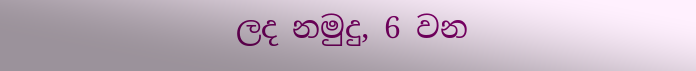ලද නමුදු, 6 වන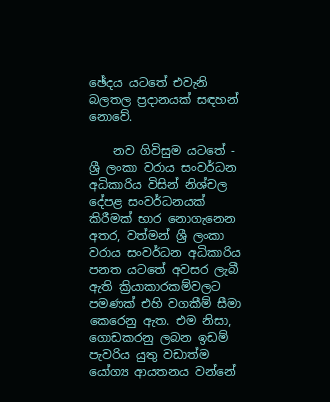ඡේදය යටතේ එවැනි බලතල ප්‍රදානයක් සඳහන් නොවේ.

    නව ගිවිසුම යටතේ - ශ්‍රී ලංකා වරාය සංවර්ධන අධිකාරිය විසින් නිශ්චල දේපළ සංවර්ධනයක් කිරීමක් භාර නොගැනෙන අතර, වත්මන් ශ්‍රී ලංකා වරාය සංවර්ධන අධිකාරිය පනත යටතේ අවසර ලැබී ඇති ක්‍රියාකාරකම්වලට පමණක් එහි වගකීම් සීමා කෙරෙනු ඇත. එම නිසා, ගොඩකරනු ලබන ඉඩම් පැවරිය යුතු වඩාත්ම යෝග්‍ය ආයතනය වන්නේ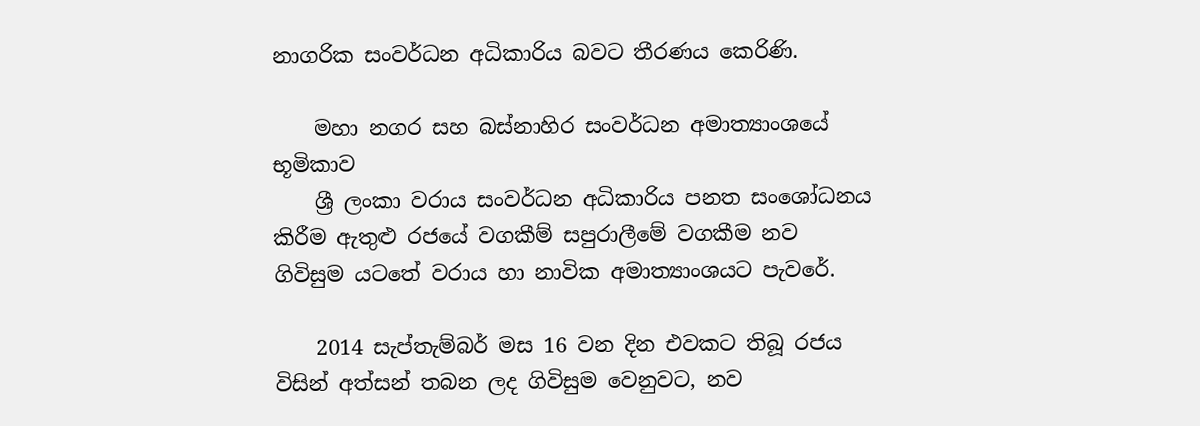නාගරික සංවර්ධන අධිකාරිය බවට තීරණය කෙරිණි.

    මහා නගර සහ බස්නාහිර සංවර්ධන අමාත්‍යාංශයේ භූමිකාව
    ශ්‍රී ලංකා වරාය සංවර්ධන අධිකාරිය පනත සංශෝධනය කිරීම ඇතුළු රජයේ වගකීම් සපුරාලීමේ වගකීම නව ගිවිසුම යටතේ වරාය හා නාවික අමාත්‍යාංශයට පැවරේ.

    2014 සැප්තැම්බර් මස 16 වන දින එවකට තිබූ රජය විසින් අත්සන් තබන ලද ගිවිසුම වෙනුවට, නව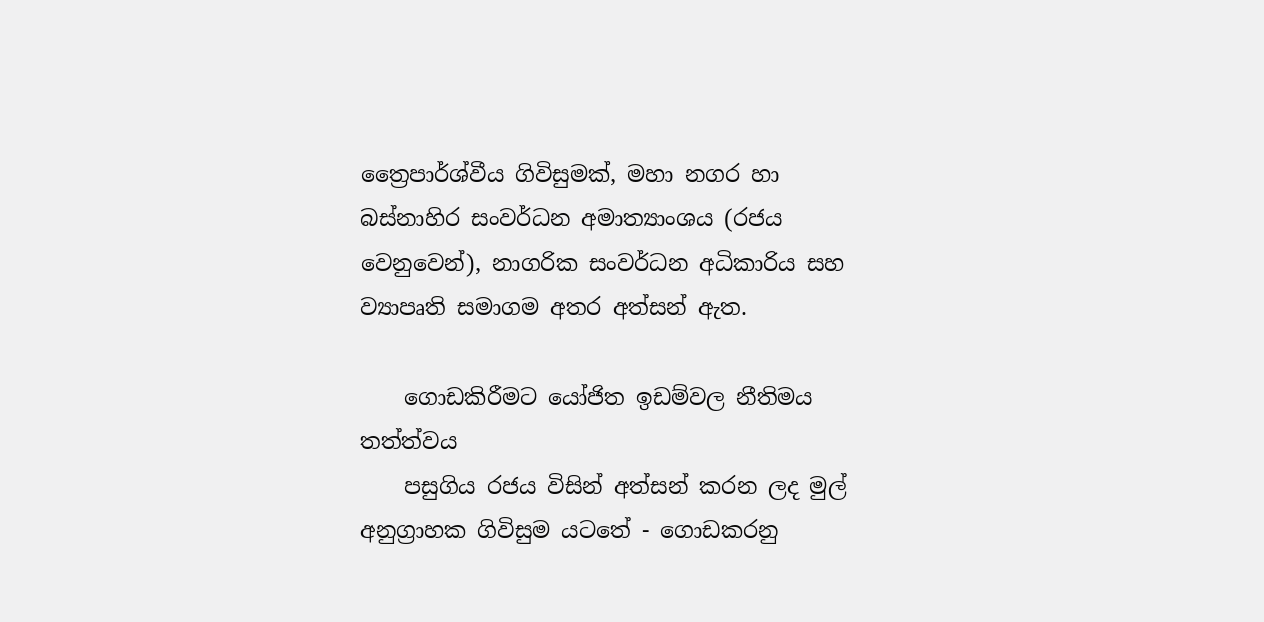ත්‍රෛපාර්ශ්වීය ගිවිසුමක්, මහා නගර හා බස්නාහිර සංවර්ධන අමාත්‍යාංශය (රජය වෙනුවෙන්), නාගරික සංවර්ධන අධිකාරිය සහ ව්‍යාපෘති සමාගම අතර අත්සන් ඇත.

    ගොඩකිරීමට යෝජිත ඉඩම්වල නීතිමය තත්ත්වය
    පසුගිය රජය විසින් අත්සන් කරන ලද මුල් අනුග්‍රාහක ගිවිසුම යටතේ - ගොඩකරනු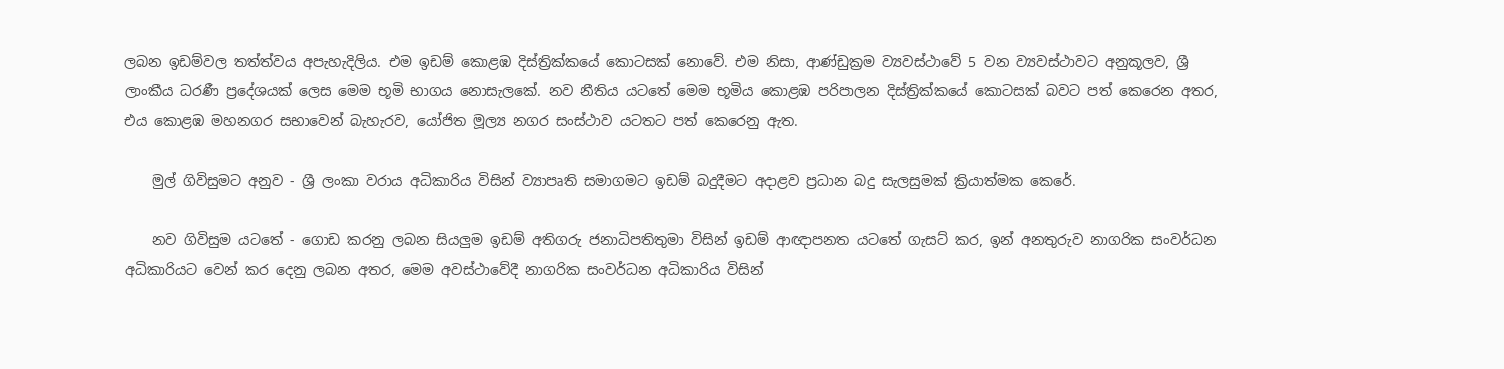ලබන ඉඩම්වල තත්ත්වය අපැහැදිලිය. එම ඉඩම් කොළඹ දිස්ත්‍රික්කයේ කොටසක් නොවේ. එම නිසා, ආණ්ඩුක්‍රම ව්‍යවස්ථාවේ 5 වන ව්‍යවස්ථාවට අනුකූලව, ශ්‍රී ලාංකීය ධරණී ප්‍රදේශයක් ලෙස මෙම භූමි භාගය නොසැලකේ. නව නීතිය යටතේ මෙම භූමිය කොළඹ පරිපාලන දිස්ත්‍රික්කයේ කොටසක් බවට පත් කෙරෙන අතර, එය කොළඹ මහනගර සභාවෙන් බැහැරව, යෝජිත මූල්‍ය නගර සංස්ථාව යටතට පත් කෙරෙනු ඇත.

    මුල් ගිවිසුමට අනුව - ශ්‍රී ලංකා වරාය අධිකාරිය විසින් ව්‍යාපෘති සමාගමට ඉඩම් බදුදීමට අදාළව ප්‍රධාන බදු සැලසුමක් ක්‍රියාත්මක කෙරේ.

    නව ගිවිසුම යටතේ - ගොඩ කරනු ලබන සියලුම ඉඩම් අතිගරු ජනාධිපතිතුමා විසින් ඉඩම් ආඥාපනත යටතේ ගැසට් කර, ඉන් අනතුරුව නාගරික සංවර්ධන අධිකාරියට වෙන් කර දෙනු ලබන අතර, මෙම අවස්ථාවේදී නාගරික සංවර්ධන අධිකාරිය විසින්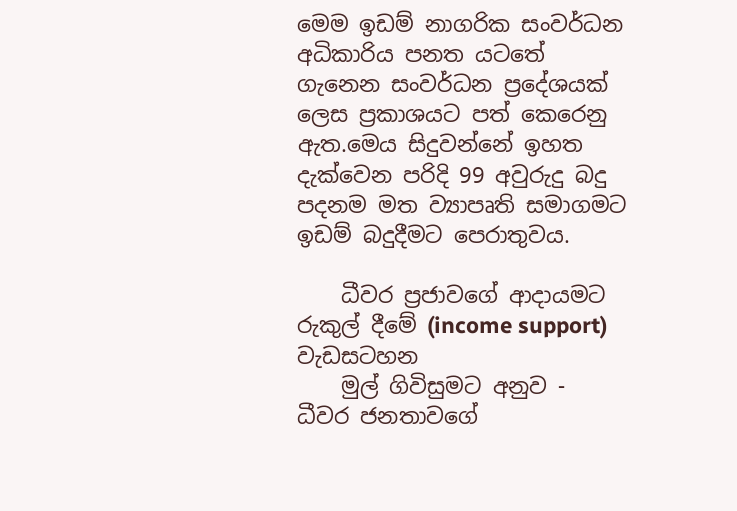මෙම ඉඩම් නාගරික සංවර්ධන අධිකාරිය පනත යටතේ ගැනෙන සංවර්ධන ප්‍රදේශයක් ලෙස ප්‍රකාශයට පත් කෙරෙනු ඇත.මෙය සිදුවන්නේ ඉහත දැක්වෙන පරිදි 99 අවුරුදු බදු පදනම මත ව්‍යාපෘති සමාගමට ඉඩම් බදුදීමට පෙරාතුවය.

    ධීවර ප්‍රජාවගේ ආදායමට රුකුල් දීමේ (income support) වැඩසටහන
    මුල් ගිවිසුමට අනුව - ධීවර ජනතාවගේ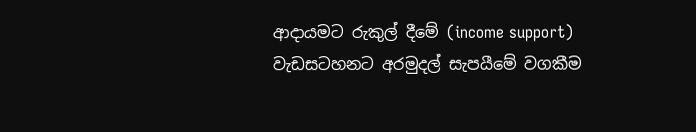ආදායමට රුකුල් දීමේ (income support) වැඩසටහනට අරමුදල් සැපයීමේ වගකීම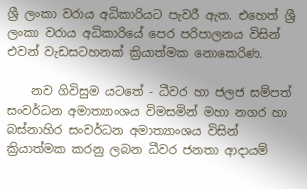ශ්‍රී ලංකා වරාය අධිකාරියට පැවරී ඇත. එහෙත් ශ්‍රී ලංකා වරාය අධිකාරියේ පෙර පරිපාලනය විසින් එවන් වැඩසටහනක් ක්‍රියාත්මක නොකෙරිණ.

    නව ගිවිසුම යටතේ - ධීවර හා ජලජ සම්පත් සංවර්ධන අමාත්‍යාංශය විමසමින් මහා නගර හා බස්නාහිර සංවර්ධන අමාත්‍යාංශය විසින් ක්‍රියාත්මක කරනු ලබන ධීවර ජනතා ආදායම්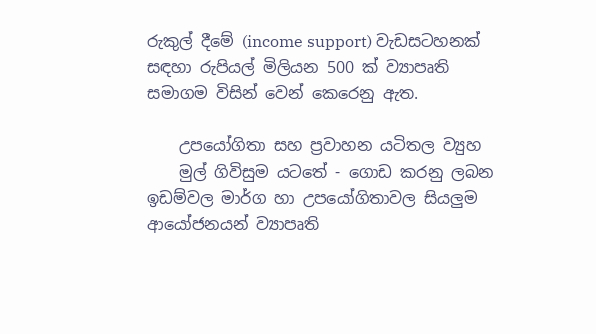රුකුල් දීමේ (income support) වැඩසටහනක් සඳහා රුපියල් මිලියන 500 ක් ව්‍යාපෘති සමාගම විසින් වෙන් කෙරෙනු ඇත.

    උපයෝගිතා සහ ප්‍රවාහන යටිතල ව්‍යුහ
    මුල් ගිවිසුම යටතේ - ගොඩ කරනු ලබන ඉඩම්වල මාර්ග හා උපයෝගිතාවල සියලුම ආයෝජනයන් ව්‍යාපෘති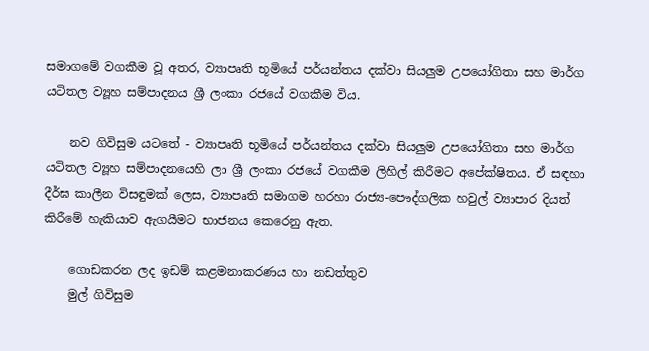සමා‍ගමේ වගකීම වූ අතර, ව්‍යාපෘති භූමියේ පර්යන්තය දක්වා සියලුම උපයෝගිතා සහ මාර්ග යටිතල ව්‍යූහ සම්පාදනය ශ්‍රී ලංකා රජයේ වගකීම විය.

    නව ගිවිසුම යටතේ - ව්‍යාපෘති භූමියේ පර්යන්තය දක්වා සියලුම උපයෝගිතා සහ මාර්ග යටිතල ව්‍යූහ සම්පාදනයෙහි ලා ශ්‍රී ලංකා රජයේ වගකීම ලිහිල් කිරීමට අපේක්ෂිතය. ඒ සඳහා දීර්ඝ කාලීන විසඳුමක් ලෙස, ව්‍යාපෘති සමාගම හරහා රාජ්‍ය-පෞද්ගලික හවුල් ව්‍යාපාර දියත් කිරීමේ හැකියාව ඇගයීමට භාජනය කෙරෙනු ඇත.

    ගොඩකරන ලද ඉඩම් කළමනාකරණය හා නඩත්තුව
    මුල් ගිවිසුම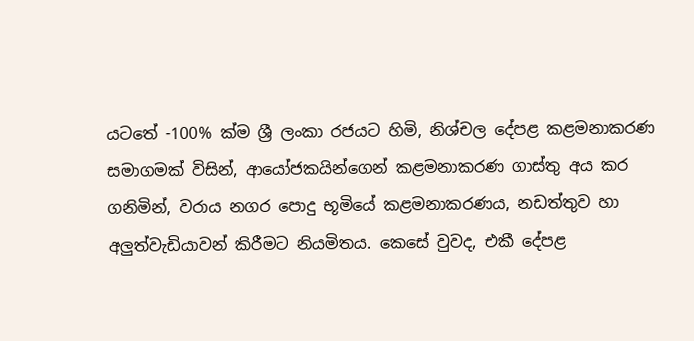යටතේ -100% ක්ම ශ්‍රී ලංකා රජයට හිමි, නිශ්චල දේපළ කළමනාකරණ සමාගමක් විසින්, ආයෝජකයින්ගෙන් කළමනාකරණ ගාස්තු අය කර ගනිමින්, වරාය නගර පොදු භූමියේ කළමනාකරණය, නඩත්තුව හා අලුත්වැඩියාවන් කිරීමට නියමිතය. කෙසේ වුවද, එකී දේපළ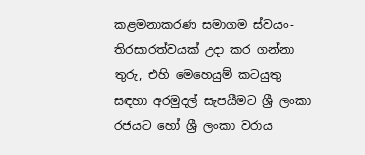කළමනාකරණ සමාගම ස්වයං-තිරසාරත්වයක් උදා කර ගන්නා තුරු, එහි මෙහෙයුම් කටයුතු සඳහා අරමුදල් සැපයීමට ශ්‍රී ලංකා රජයට හෝ ශ්‍රී ලංකා වරාය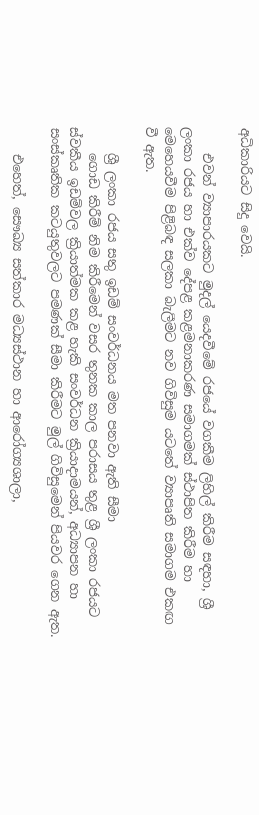අධිකාරියට සිදු වෙයි.

    එවන් ව්‍යාපාරයකට මුදල් යෙදවීමේ රජයේ වගකීම ලිහිල් කිරීම සඳහා, ශ්‍රී ලංකා රජය හා එක්ව දේපළ කළමනාකරණ සමාගමක් ස්ථාපිත කිරීම හා මෙහෙයවීම පිළිබඳ සලකා බැලීමට නව ගිවිසුම යටතේ ව්‍යාපෘති සමාගම එකඟ වී ඇත.

    ශ්‍රී ලංකා රජය සතු ඉඩම් සංවර්ධනය මත පනවා ඇති සීමා
    ගොඩ කිරීම් නිම කිරීමෙන් වසර තුනක කාල පරාසය තුළ ශ්‍රී ලංකා රජයට ස්වකීය ඉඩම්වල ක්‍රියාත්මක කළ හැකි සංවර්ධන ක්‍රියාදාමයන්, අධ්‍යාපන හා සංස්කෘතික කටයුතුවලට පමණක් සීමා කිරීමට මුල් ගිවිසුමෙන් පියවර ගෙන ඇත.

    එහෙත්, සෞඛ්‍ය සත්කාර මධ්‍යස්ථාන හා ආරෝග්‍යශාලා,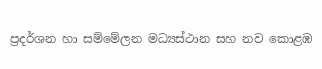ප්‍රදර්ශන හා සම්මේලන මධ්‍යස්ථාන සහ නව කොළඹ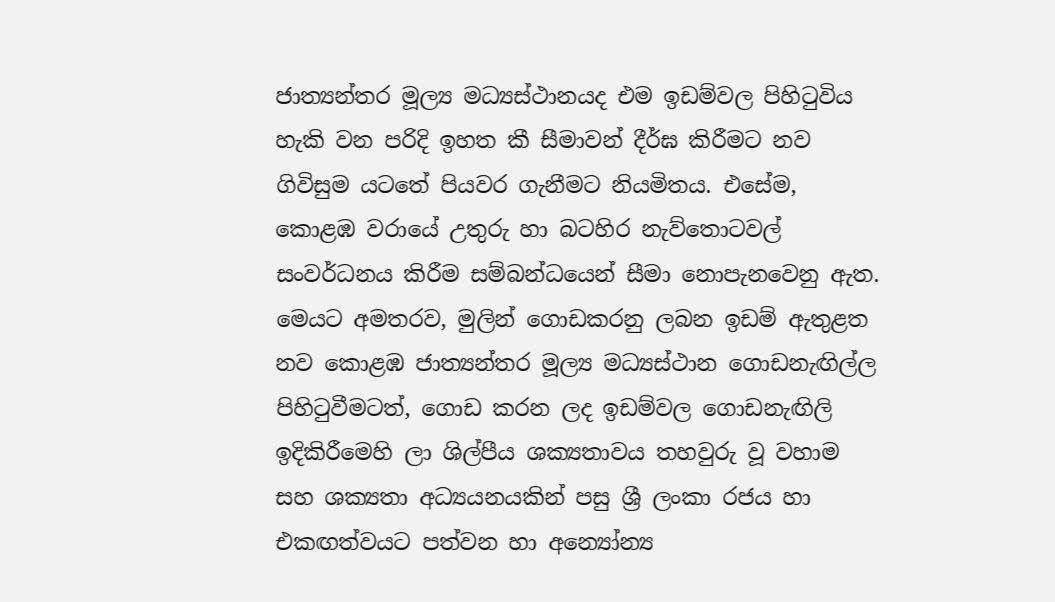ජාත්‍යන්තර මූල්‍ය මධ්‍යස්ථානයද එම ඉඩම්වල පිහිටුවිය හැකි වන පරිදි ඉහත කී සීමාවන් දීර්ඝ කිරීමට නව ගිවිසුම යටතේ පියවර ගැනීමට නියමිතය. එසේම, කොළඹ වරායේ උතුරු හා බටහිර නැව්තොටවල් සංවර්ධනය කිරීම සම්බන්ධයෙන් සීමා නොපැනවෙනු ඇත. මෙයට අමතරව, මුලින් ගොඩකරනු ලබන ඉඩම් ඇතුළත නව කොළඹ ජාත්‍යන්තර මූල්‍ය මධ්‍යස්ථාන ගොඩනැඟිල්ල පිහිටුවීමටත්, ගොඩ කරන ලද ඉඩම්වල ගොඩනැඟිලි ඉදිකිරීමෙහි ලා ශිල්පීය ශක්‍යතාවය තහවුරු වූ වහාම සහ ශක්‍යතා අධ්‍යයනයකින් පසු ශ්‍රී ලංකා රජය හා එකඟත්වයට පත්වන හා අන්‍යෝන්‍ය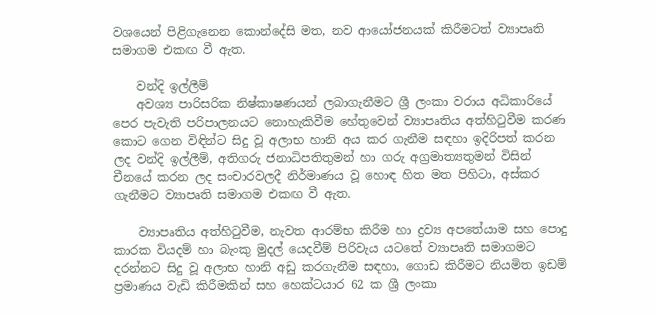වශයෙන් පිළිගැනෙන කොන්දේසි මත, නව ආයෝජනයක් කිරීමටත් ව්‍යාපෘති සමාගම එකඟ වී ඇත.

    වන්දි ඉල්ලීම්
    අවශ්‍ය පාරිසරික නිෂ්කාෂණයන් ලබාගැනීමට ශ්‍රී ලංකා වරාය අධිකාරියේ පෙර පැවැති පරිපාලනයට නොහැකිවීම හේතුවෙන් ව්‍යාපෘතිය අත්හිටුවීම කරණ කොට ගෙන විඳින්ට සිදු වූ අලාභ හානි අය කර ගැනීම සඳහා ඉදිරිපත් කරන ලද වන්දි ඉල්ලීම්, අතිගරු ජනාධිපතිතුමන් හා ගරු අග්‍රමාත්‍යතුමන් විසින් චීනයේ කරන ලද සංචාරවලදී නිර්මාණය වූ හොඳ හිත මත පිහිටා, අස්කර ගැනීමට ව්‍යාපෘති සමාගම එකඟ වී ඇත.

    ව්‍යාපෘතිය අත්හිටුවීම, නැවත ආරම්භ කිරීම හා ද්‍රව්‍ය අපතේයාම සහ පොදු කාරක වියදම් හා බැංකු මුදල් යෙදවීම් පිරිවැය යටතේ ව්‍යාපෘති සමාගමට දරන්නට සිදු වූ අලාභ හානි අඩු කරගැනීම සඳහා, ගොඩ කිරීමට නියමිත ඉඩම් ප්‍රමාණය වැඩි කිරීමකින් සහ හෙක්ටයාර 62 ක ශ්‍රී ලංකා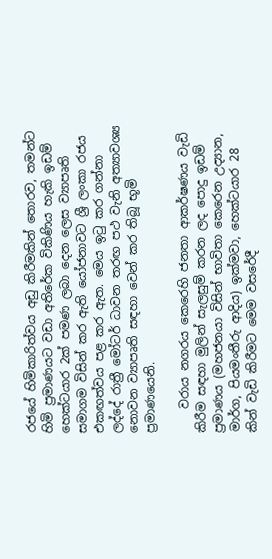රජයේ හිමිකාරිත්වය අඩු කිරීමකින් තොරව, තමන්ට හිමි ප්‍රමාණයට වඩා අතිරේක විකිණිය හැකි ඉඩම් හෙක්ටයාර 2ක් පමණ ලබා දෙන ලෙස ව්‍යාපෘති සමාගම විසින් කර ඇති යෝජනාවට ශ්‍රී ලංකා රජය එකඟත්වය පළ කර ඇත. මෙය ඉටු කර ගන්නා ලද්දේ රාත්‍රී මෝටර් ධාවන තරඟ පථ වැනි අත්‍යාවශ්‍ය නොවන ව්‍යාපෘති සඳහා වෙන් කර තිබූ භූමි ප්‍රමාණයෙනි.

    වරාය නගරය කෙරෙහි ජනතා ආකර්ෂණය වැඩි කිරීම සඳහා මුලින් සැලසුම් කරන ලද පොදු ඉඩම් ප්‍රමාණය (මහජනයා විසින් භාවිතා කෙරෙන උද්‍යාන, මාර්ග, පියමංතීරු ආදිය) ඉක්මවා, හෙක්ටයාර 28 කින් වැඩි කිරීමට මෙම වසරේදී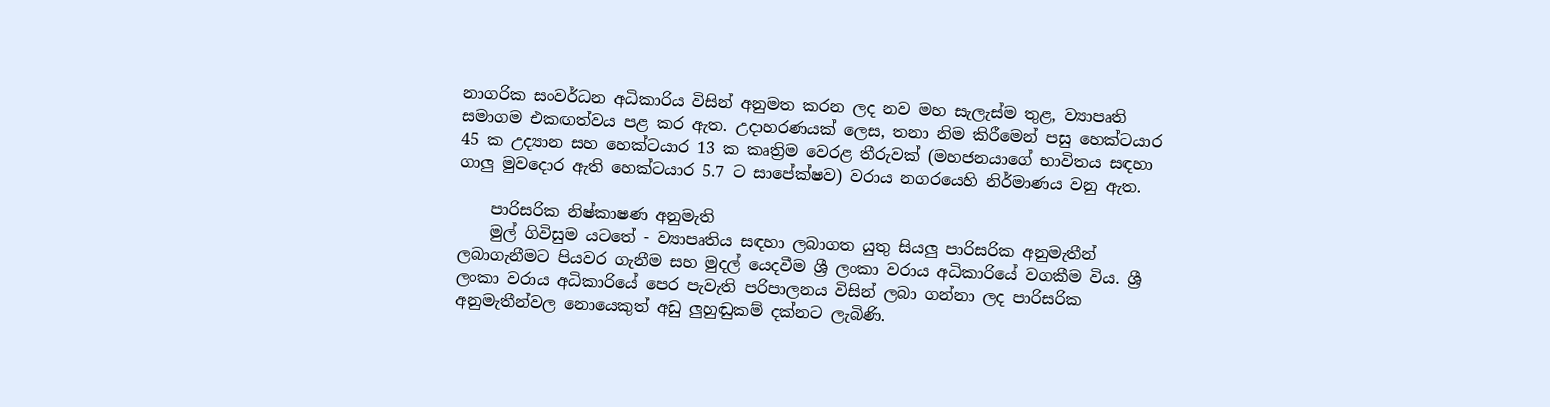නාගරික සංවර්ධන අධිකාරිය විසින් අනුමත කරන ලද නව මහ සැලැස්ම තුළ, ව්‍යාපෘති සමාගම එකඟත්වය පළ කර ඇත. උදාහරණයක් ලෙස, තනා නිම කිරීමෙන් පසු හෙක්ටයාර 45 ක උද්‍යාන සහ හෙක්ටයාර 13 ක කෘත්‍රිම වෙරළ තීරුවක් (මහජනයාගේ භාවිතය සඳහා ගාලු මුවදොර ඇති හෙක්ටයාර 5.7 ට සාපේක්ෂව) වරාය නගරයෙහි නිර්මාණය වනු ඇත.

    පාරිසරික නිෂ්කාෂණ අනුමැති
    මුල් ගිවිසුම යටතේ - ව්‍යාපෘතිය සඳහා ලබාගත යුතු සියලු පාරිසරික අනුමැතීන් ලබාගැනීමට පියවර ගැනීම සහ මුදල් යෙදවීම ශ්‍රී ලංකා වරාය අධිකාරියේ වගකීම විය. ශ්‍රී ලංකා වරාය අධිකාරියේ පෙර පැවැති පරිපාලනය විසින් ලබා ගන්නා ලද පාරිසරික අනුමැතීන්වල නොයෙකුත් අඩු ලුහුඬුකම් දක්නට ලැබිණි.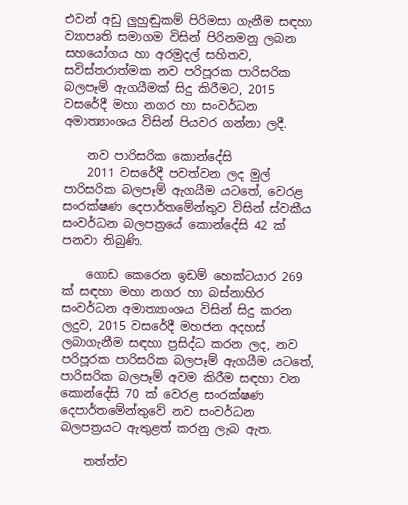එවන් අඩු ලුහුඬුකම් පිරිමසා ගැනීම සඳහා ව්‍යාපෘති සමාගම විසින් පිරිනමනු ලබන සහයෝගය හා අරමුදල් සහිතව, සවිස්තරාත්මක නව පරිපූරක පාරිසරික බලපෑම් ඇගයීමක් සිදු කිරීමට, 2015 වසරේදී මහා නගර හා සංවර්ධන අමාත්‍යාංශය විසින් පියවර ගන්නා ලදී.

    නව පාරිසරික කොන්දේසි
    2011 වසරේදී පවත්වන ලද මුල් පාරිසරික බලපෑම් ඇගයීම යටතේ, වෙරළ සංරක්ෂණ දෙපාර්තමේන්තුව විසින් ස්වකීය සංවර්ධන බලපත්‍රයේ කොන්දේසි 42 ක් පනවා තිබුණි.

    ගොඩ කෙරෙන ඉඩම් හෙක්ටයාර 269 ක් සඳහා මහා නගර හා බස්නාහිර සංවර්ධන අමාත්‍යාංශය විසින් සිදු කරන ලදුව, 2015 වසරේදී මහජන අදහස් ලබාගැනීම සඳහා ප්‍රසිද්ධ කරන ලද, නව පරිපූරක පාරිසරික බලපෑම් ඇගයීම යටතේ, පාරිසරික බලපෑම් අවම කිරීම සඳහා වන කොන්දේසි 70 ක් වෙරළ සංරක්ෂණ දෙපාර්තමේන්තුවේ නව සංවර්ධන බලපත්‍රයට ඇතුළත් කරනු ලැබ ඇත.

    තත්ත්ව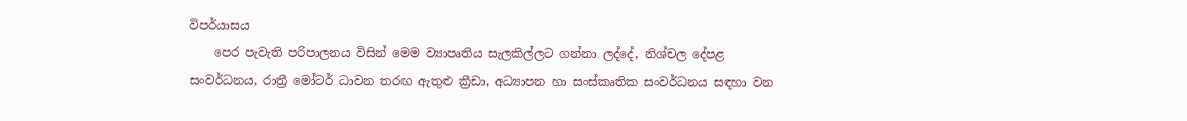විපර්යාසය
    පෙර පැවැති පරිපාලනය විසින් මෙම ව්‍යාපෘතිය සැලකිල්ලට ගන්නා ලද්දේ, නිශ්චල දේපළ සංවර්ධනය, රාත්‍රී මෝටර් ධාවන තරඟ ඇතුළු ක්‍රීඩා, අධ්‍යාපන හා සංස්කෘතික සංවර්ධනය සඳහා වන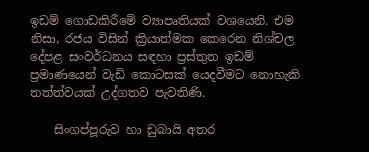ඉඩම් ගොඩකිරීමේ ව්‍යාපෘතියක් වශයෙනි. එම නිසා, රජය විසින් ක්‍රියාත්මක කෙරෙන නිශ්චල දේපළ සංවර්ධනය සඳහා ප්‍රස්තුත ඉඩම් ප්‍රමාණයෙන් වැඩි කොටසක් යෙදවීමට නොහැකි තත්ත්වයක් උද්ගතව පැවතිණි.

    සිංගප්පූරුව හා ඩුබායි අතර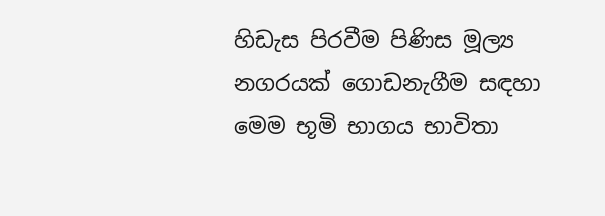හිඩැස පිරවීම පිණිස මූල්‍ය නගරයක් ගොඩනැගීම සඳහා මෙම භූමි භාගය භාවිතා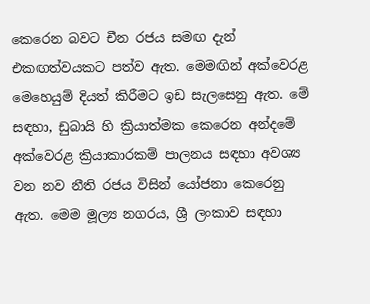කෙරෙන බවට චීන රජය සමඟ දැන් එකඟත්වයකට පත්ව ඇත. මෙමඟින් අක්වෙරළ මෙහෙයුම් දියත් කිරීමට ඉඩ සැලසෙනු ඇත. මේ සඳහා, ඩුබායි හි ක්‍රියාත්මක කෙරෙන අන්දමේ අක්වෙරළ ක්‍රියාකාරකම් පාලනය සඳහා අවශ්‍ය වන නව නීති රජය විසින් යෝජනා කෙරෙනු ඇත. මෙම මූල්‍ය නගරය, ශ්‍රී ලංකාව සඳහා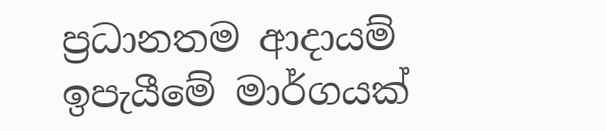ප්‍රධානතම ආදායම් ඉපැයීමේ මාර්ගයක්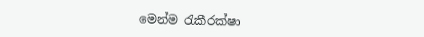මෙන්ම රැකීරක්ෂා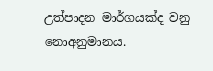උත්පාදන මාර්ගයක්ද වනු නොඅනුමානය.